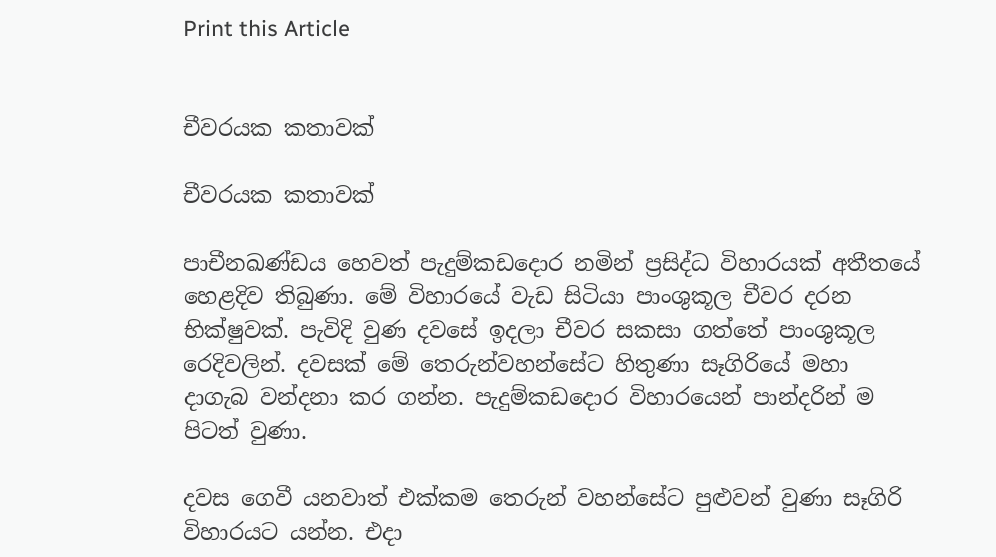Print this Article


චීවරයක කතාවක්

චීවරයක කතාවක්

පාචීනඛණ්ඩය හෙවත් පැදුම්කඩදොර නමින් ප්‍රසිද්ධ විහාරයක් අතීතයේ හෙළදිව තිබුණා. මේ විහාරයේ වැඩ සිටියා පාංශුකූල චීවර දරන භික්ෂුවක්. පැවිදි වුණ දවසේ ඉදලා චීවර සකසා ගත්තේ පාංශුකූල රෙදිවලින්. දවසක් මේ තෙරුන්වහන්සේට හිතුණා සෑගිරියේ මහා දාගැබ වන්දනා කර ගන්න. පැදුම්කඩදොර විහාරයෙන් පාන්දරින් ම පිටත් වුණා.

දවස ගෙවී යනවාත් එක්කම තෙරුන් වහන්සේට පුළුවන් වුණා සෑගිරි විහාරයට යන්න. එදා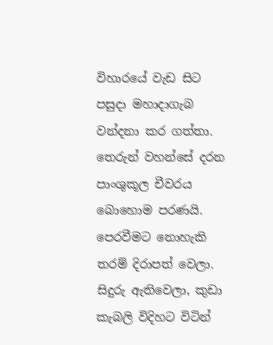විහාරයේ වැඩ සිට පසුදා මහාදාගැබ වන්දනා කර ගත්තා. තෙරුන් වහන්සේ දරන පාංශුකූල චීවරය බොහොම පරණයි. පෙරවීමට නොහැකි තරම් දිරාපත් වෙලා. සිදුරු ඇතිවෙලා, කුඩා කැබලි විදිහට විටින්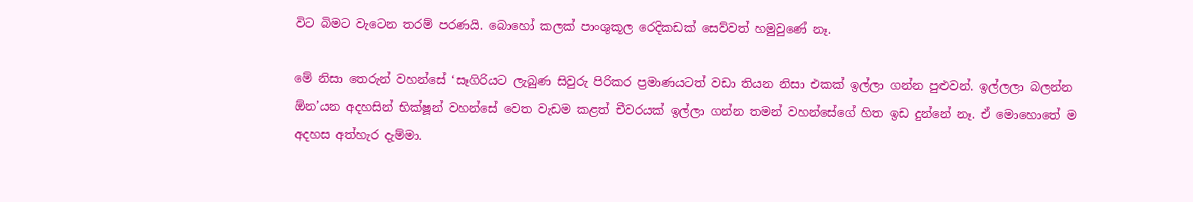විට බිමට වැටෙන තරම් පරණයි. බොහෝ කලක් පාංශුකූල රෙදිකඩක් සෙව්වත් හමුවුණේ නෑ.

මේ නිසා තෙරුන් වහන්සේ ‘සෑගිරියට ලැබුණ සිවුරු පිරිකර ප්‍රමාණයටත් වඩා තියන නිසා එකක් ඉල්ලා ගන්න පුළුවන්. ඉල්ලලා බලන්න ඕන’යන අදහසින් භික්ෂූන් වහන්සේ වෙත වැඩම කළත් චීවරයක් ඉල්ලා ගන්න තමන් වහන්සේගේ හිත ඉඩ දුන්නේ නෑ. ඒ මොහොතේ ම අදහස අත්හැර දැම්මා.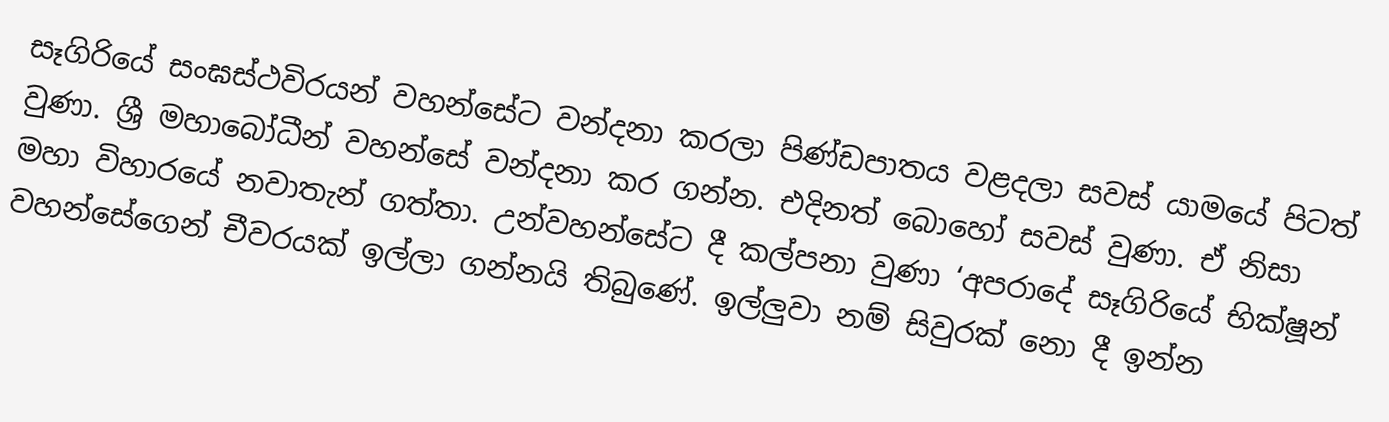සෑගිරියේ සංඝස්ථවිරයන් වහන්සේට වන්දනා කරලා පිණ්ඩපාතය වළදලා සවස් යාමයේ පිටත් වුණා. ශ්‍රී මහාබෝධීන් වහන්සේ වන්දනා කර ගන්න. එදිනත් බොහෝ සවස් වුණා. ඒ නිසා මහා විහාරයේ නවාතැන් ගත්තා. උන්වහන්සේට දී කල්පනා වුණා ‘අපරාදේ සෑගිරියේ භික්ෂූන් වහන්සේගෙන් චීවරයක් ඉල්ලා ගන්නයි තිබුණේ. ඉල්ලුවා නම් සිවුරක් නො දී ඉන්න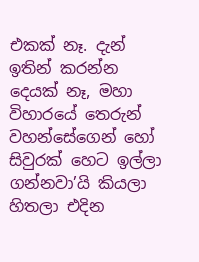එකක් නෑ. දැන් ඉතින් කරන්න දෙයක් නෑ, මහා විහාරයේ තෙරුන් වහන්සේගෙන් හෝ සිවුරක් හෙට ඉල්ලා ගන්නවා’යි කියලා හිතලා එදින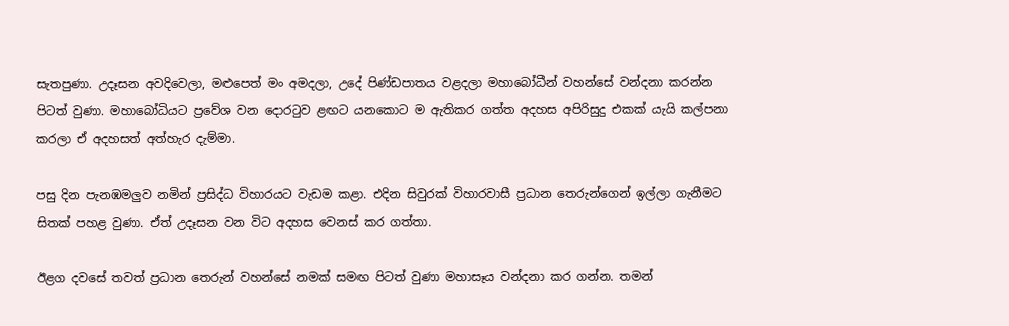සැතපුණා. උදෑසන අවදිවෙලා, මළුපෙත් මං අමදලා, උදේ පිණ්ඩපාතය වළදලා මහාබෝධීන් වහන්සේ වන්දනා කරන්න පිටත් වුණා. මහාබෝධියට ප්‍රවේශ වන දොරටුව ළඟට යනකොට ම ඇතිකර ගත්ත අදහස අපිරිසුදු එකක් යැයි කල්පනා කරලා ඒ අදහසත් අත්හැර දැම්මා.

පසු දින පැනඹමලුව නමින් ප්‍රසිද්ධ විහාරයට වැඩම කළා. එදින සිවුරක් විහාරවාසී ප්‍රධාන තෙරුන්ගෙන් ඉල්ලා ගැනීමට සිතක් පහළ වුණා. ඒත් උදෑසන වන විට අදහස වෙනස් කර ගත්තා.

ඊළග දවසේ තවත් ප්‍රධාන තෙරුන් වහන්සේ නමක් සමඟ පිටත් වුණා මහාසෑය වන්දනා කර ගන්න. තමන්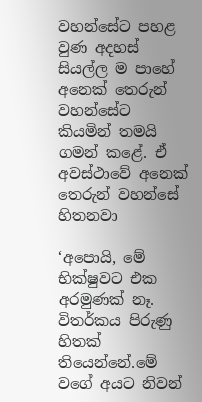වහන්සේට පහළ වුණ අදහස් සියල්ල ම පාහේ අනෙක් තෙරුන් වහන්සේට කියමින් තමයි ගමන් කළේ. ඒ අවස්ථාවේ අනෙක් තෙරුන් වහන්සේ හිතනවා

‘අපොයි, මේ භික්ෂුවට එක අරමුණක් නෑ. විතර්කය පිරුණු හිතක් තියෙන්නේ.මේ වගේ අයට නිවන්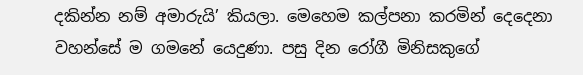දකින්න නම් අමාරුයි’ කියලා. මෙහෙම කල්පනා කරමින් දෙදෙනා වහන්සේ ම ගමනේ යෙදුණා. පසු දින රෝගී මිනිසකුගේ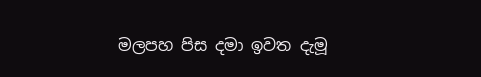මලපහ පිස දමා ඉවත දැමූ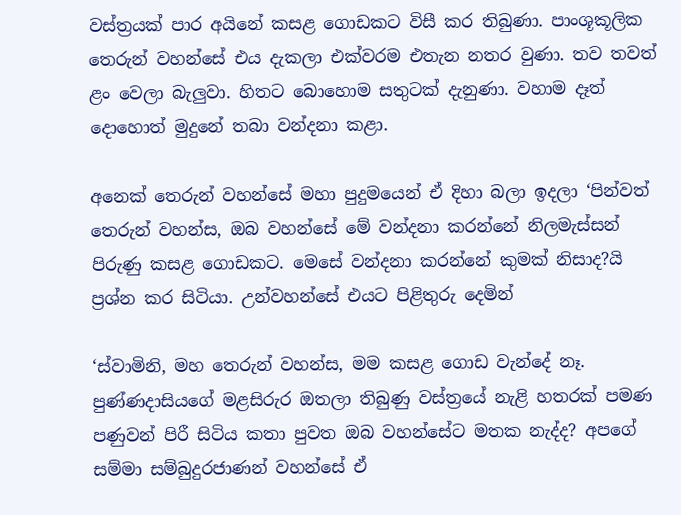වස්ත්‍රයක් පාර අයිනේ කසළ ගොඩකට විසී කර තිබුණා. පාංශූකූලික තෙරුන් වහන්සේ එය දැකලා එක්වරම එතැන නතර වුණා. තව තවත් ළං වෙලා බැලුවා. හිතට බොහොම සතුටක් දැනුණා. වහාම දෑත් දොහොත් මුදුනේ තබා වන්දනා කළා.

අනෙක් තෙරුන් වහන්සේ මහා පුදුමයෙන් ඒ දිහා බලා ඉදලා ‘පින්වත් තෙරුන් වහන්ස, ඔබ වහන්සේ මේ වන්දනා කරන්නේ නිලමැස්සන් පිරුණු කසළ ගොඩකට. මෙසේ වන්දනා කරන්නේ කුමක් නිසාද?යි ප්‍රශ්න කර සිටියා. උන්වහන්සේ එයට පිළිතුරු දෙමින්

‘ස්වාමිනි, මහ තෙරුන් වහන්ස, මම කසළ ගොඩ වැන්දේ නෑ. පුණ්ණදාසියගේ මළසිරුර ඔතලා තිබුණු වස්ත්‍රයේ නැළි හතරක් පමණ පණුවන් පිරී සිටිය කතා පුවත ඔබ වහන්සේට මතක නැද්ද? අපගේ සම්මා සම්බුදුරජාණන් වහන්සේ ඒ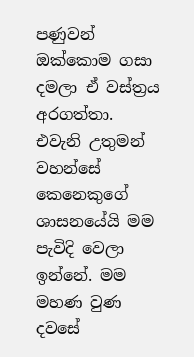පණුවන් ඔක්කොම ගසා දමලා ඒ වස්ත්‍රය අරගත්තා. එවැනි උතුමන් වහන්සේ කෙනෙකුගේ ශාසනයේයි මම පැවිදි වෙලා ඉන්නේ. මම මහණ වුණ දවසේ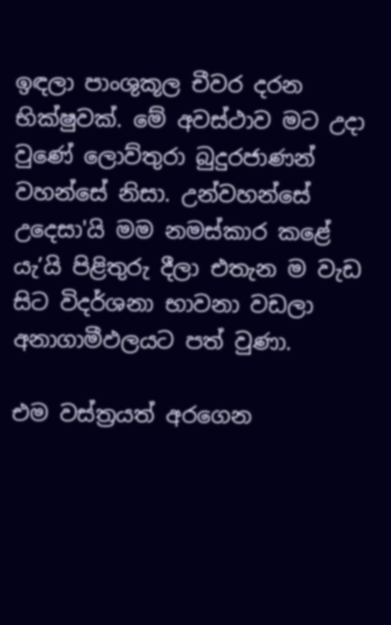ඉඳලා පාංශුකූල චීවර දරන භික්ෂුවක්. මේ අවස්ථාව මට උදා වුණේ ලොව්තුරා බුදුරජාණන් වහන්සේ නිසා. උන්වහන්සේ උදෙසා'යි මම නමස්කාර කළේ යැ’යි පිළිතුරු දීලා එතැන ම වැඩ සිට විදර්ශනා භාවනා වඩලා අනාගාමීඵලයට පත් වුණා.

එම වස්ත්‍රයත් අරගෙන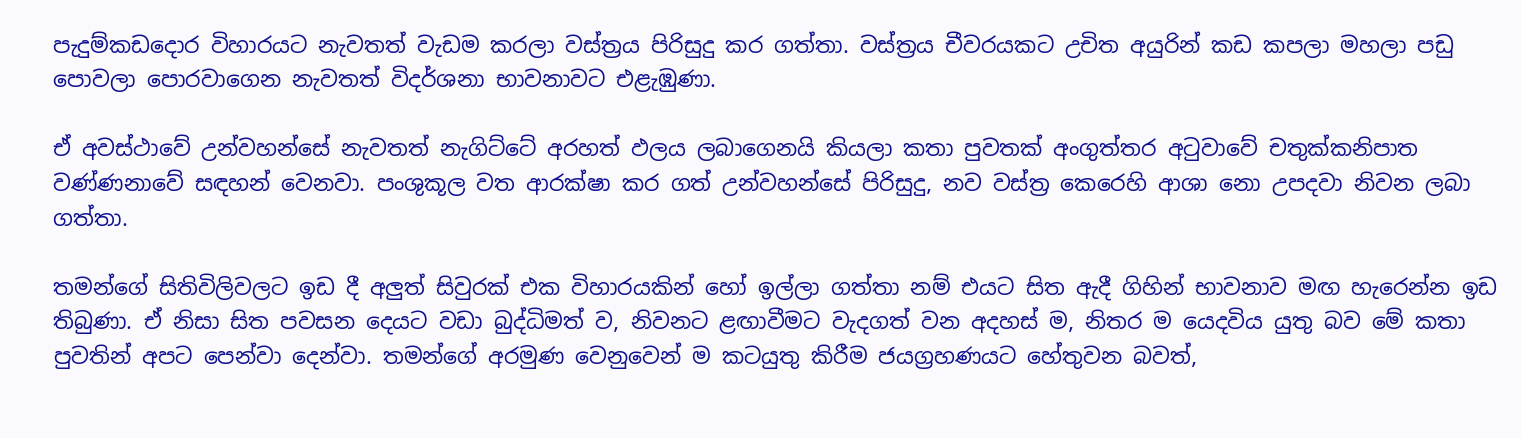පැදුම්කඩදොර විහාරයට නැවතත් වැඩම කරලා වස්ත්‍රය පිරිසුදු කර ගත්තා. වස්ත්‍රය චීවරයකට උචිත අයුරින් කඩ කපලා මහලා පඩු පොවලා පොරවාගෙන නැවතත් විදර්ශනා භාවනාවට එළැඹුණා.

ඒ අවස්ථාවේ උන්වහන්සේ නැවතත් නැගිට්ටේ අරහත් ඵලය ලබාගෙනයි කියලා කතා පුවතක් අංගුත්තර අටුවාවේ චතුක්කනිපාත වණ්ණනාවේ සඳහන් වෙනවා. පංශුකූල වත ආරක්ෂා කර ගත් උන්වහන්සේ පිරිසුදු, නව වස්ත්‍ර කෙරෙහි ආශා නො උපදවා නිවන ලබා ගත්තා.

තමන්ගේ සිතිවිලිවලට ඉඩ දී අලුත් සිවුරක් එක විහාරයකින් හෝ ඉල්ලා ගත්තා නම් එයට සිත ඇදී ගිහින් භාවනාව මඟ හැරෙන්න ඉඩ තිබුණා. ඒ නිසා සිත පවසන දෙයට වඩා බුද්ධිමත් ව, නිවනට ළඟාවීමට වැදගත් වන අදහස් ම, නිතර ම යෙදවිය යුතු බව මේ කතා පුවතින් අපට පෙන්වා දෙන්වා. තමන්ගේ අරමුණ වෙනුවෙන් ම කටයුතු කිරීම ජයග්‍රහණයට හේතුවන බවත්,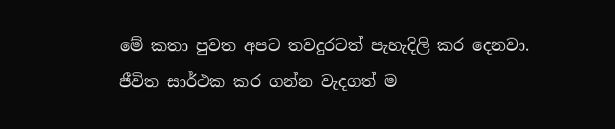මේ කතා පුවත අපට තවදුරටත් පැහැදිලි කර දෙනවා. ජීවිත සාර්ථක කර ගන්න වැදගත් ම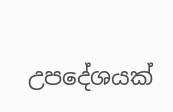උපදේශයක්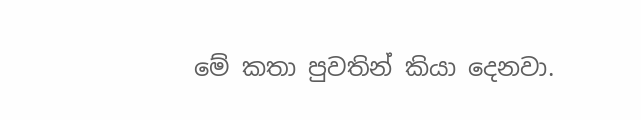මේ කතා පුවතින් කියා දෙනවා.